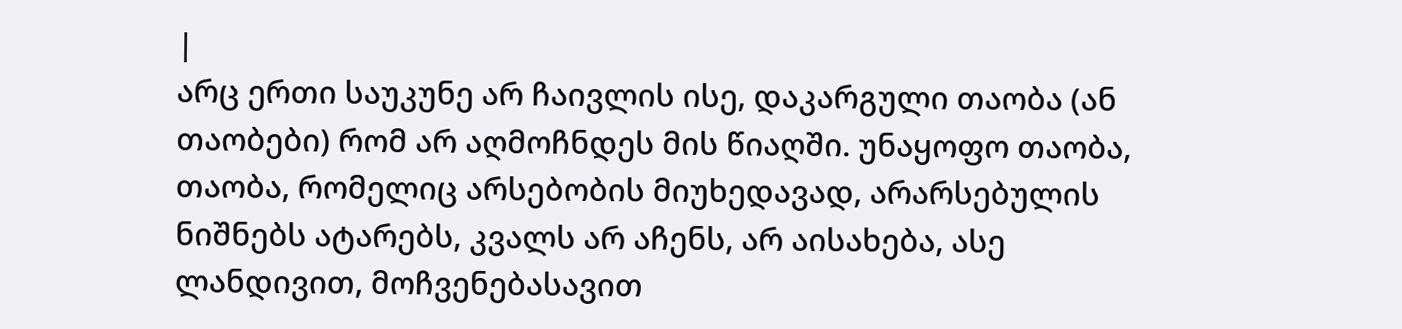|
არც ერთი საუკუნე არ ჩაივლის ისე, დაკარგული თაობა (ან თაობები) რომ არ აღმოჩნდეს მის წიაღში. უნაყოფო თაობა, თაობა, რომელიც არსებობის მიუხედავად, არარსებულის ნიშნებს ატარებს, კვალს არ აჩენს, არ აისახება, ასე ლანდივით, მოჩვენებასავით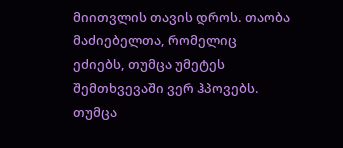მიითვლის თავის დროს. თაობა მაძიებელთა, რომელიც ეძიებს, თუმცა უმეტეს შემთხვევაში ვერ ჰპოვებს. თუმცა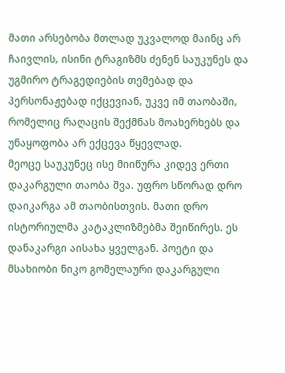მათი არსებობა მთლად უკვალოდ მაინც არ ჩაივლის, ისინი ტრაგიზმს ძენენ საუკუნეს და უგმირო ტრაგედიების თემებად და პერსონაჟებად იქცევიან, უკვე იმ თაობაში, რომელიც რაღაცის შექმნას მოახერხებს და უნაყოფობა არ ექცევა წყევლად.
მეოცე საუკუნეც ისე მიიწურა კიდევ ერთი დაკარგული თაობა შვა. უფრო სწორად დრო დაიკარგა ამ თაობისთვის. მათი დრო ისტორიულმა კატაკლიზმებმა შეიწირეს. ეს დანაკარგი აისახა ყველგან. პოეტი და მსახიობი ნიკო გომელაური დაკარგული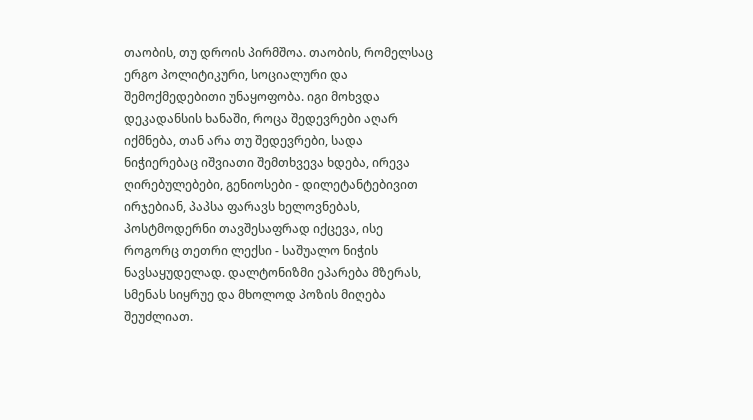თაობის, თუ დროის პირმშოა. თაობის, რომელსაც ერგო პოლიტიკური, სოციალური და შემოქმედებითი უნაყოფობა. იგი მოხვდა დეკადანსის ხანაში, როცა შედევრები აღარ იქმნება, თან არა თუ შედევრები, სადა ნიჭიერებაც იშვიათი შემთხვევა ხდება, ირევა ღირებულებები, გენიოსები - დილეტანტებივით ირჯებიან, პაპსა ფარავს ხელოვნებას, პოსტმოდერნი თავშესაფრად იქცევა, ისე როგორც თეთრი ლექსი - საშუალო ნიჭის ნავსაყუდელად. დალტონიზმი ეპარება მზერას, სმენას სიყრუე და მხოლოდ პოზის მიღება შეუძლიათ.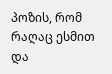პოზის, რომ რაღაც ესმით და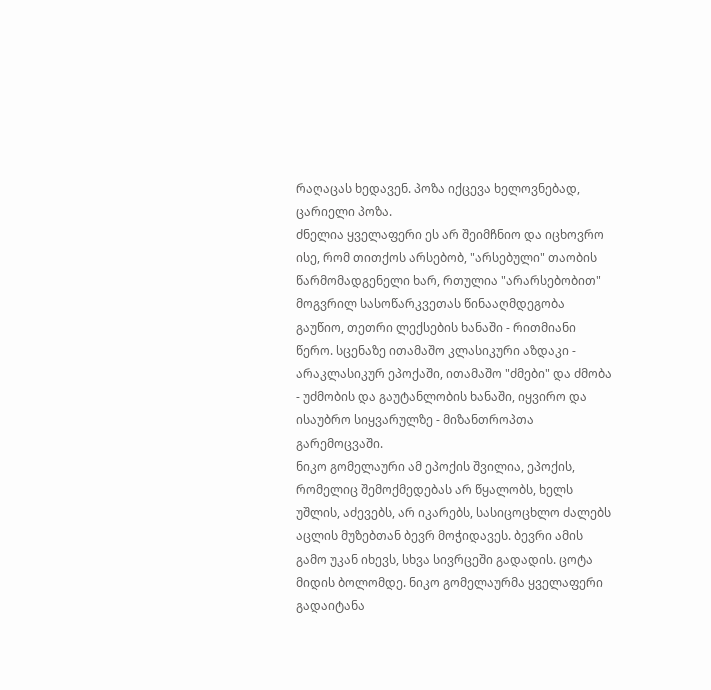რაღაცას ხედავენ. პოზა იქცევა ხელოვნებად, ცარიელი პოზა.
ძნელია ყველაფერი ეს არ შეიმჩნიო და იცხოვრო ისე, რომ თითქოს არსებობ, "არსებული" თაობის წარმომადგენელი ხარ, რთულია "არარსებობით" მოგვრილ სასოწარკვეთას წინააღმდეგობა გაუწიო, თეთრი ლექსების ხანაში - რითმიანი წერო. სცენაზე ითამაშო კლასიკური აზდაკი - არაკლასიკურ ეპოქაში, ითამაშო "ძმები" და ძმობა - უძმობის და გაუტანლობის ხანაში, იყვირო და ისაუბრო სიყვარულზე - მიზანთროპთა გარემოცვაში.
ნიკო გომელაური ამ ეპოქის შვილია, ეპოქის, რომელიც შემოქმედებას არ წყალობს, ხელს უშლის, აძევებს, არ იკარებს, სასიცოცხლო ძალებს აცლის მუზებთან ბევრ მოჭიდავეს. ბევრი ამის გამო უკან იხევს, სხვა სივრცეში გადადის. ცოტა მიდის ბოლომდე. ნიკო გომელაურმა ყველაფერი გადაიტანა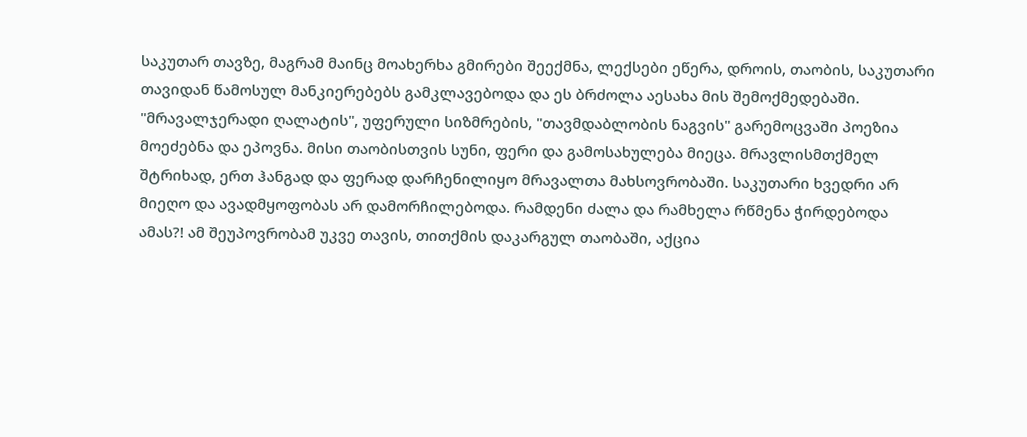საკუთარ თავზე, მაგრამ მაინც მოახერხა გმირები შეექმნა, ლექსები ეწერა, დროის, თაობის, საკუთარი თავიდან წამოსულ მანკიერებებს გამკლავებოდა და ეს ბრძოლა აესახა მის შემოქმედებაში. "მრავალჯერადი ღალატის", უფერული სიზმრების, "თავმდაბლობის ნაგვის" გარემოცვაში პოეზია მოეძებნა და ეპოვნა. მისი თაობისთვის სუნი, ფერი და გამოსახულება მიეცა. მრავლისმთქმელ შტრიხად, ერთ ჰანგად და ფერად დარჩენილიყო მრავალთა მახსოვრობაში. საკუთარი ხვედრი არ მიეღო და ავადმყოფობას არ დამორჩილებოდა. რამდენი ძალა და რამხელა რწმენა ჭირდებოდა ამას?! ამ შეუპოვრობამ უკვე თავის, თითქმის დაკარგულ თაობაში, აქცია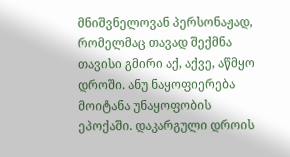მნიშვნელოვან პერსონაჟად, რომელმაც თავად შექმნა თავისი გმირი აქ, აქვე, აწმყო დროში. ანუ ნაყოფიერება მოიტანა უნაყოფობის ეპოქაში. დაკარგული დროის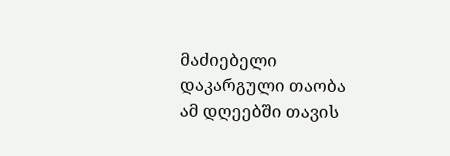მაძიებელი დაკარგული თაობა ამ დღეებში თავის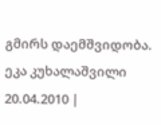გმირს დაემშვიდობა.
ეკა კუხალაშვილი
20.04.2010 |